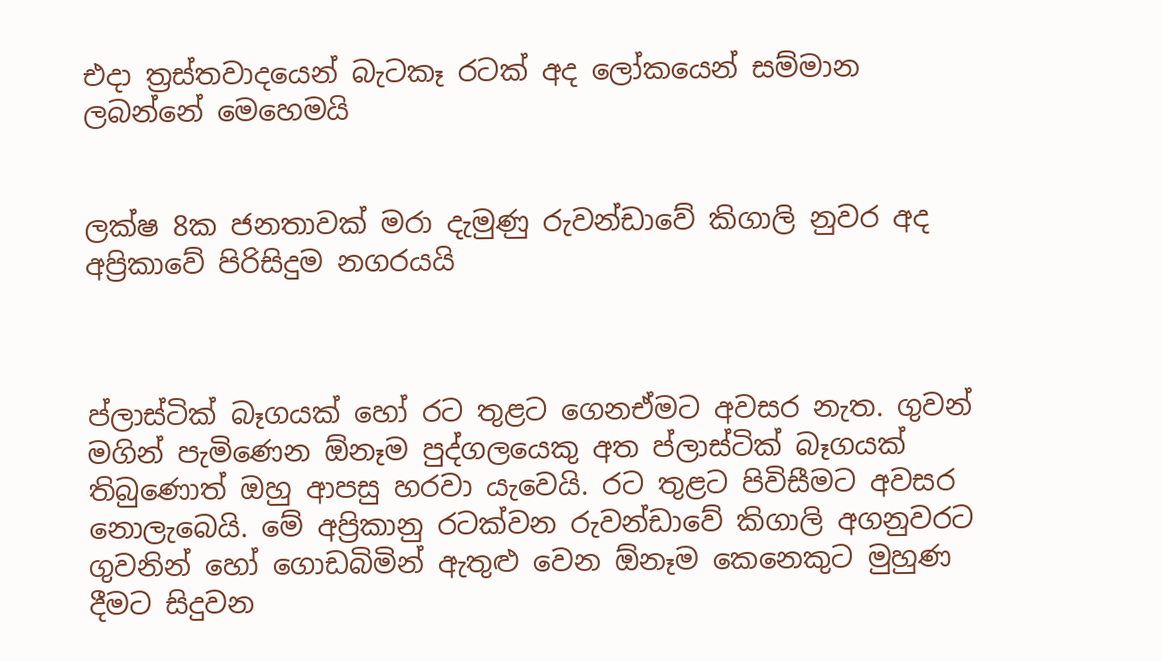එදා ත්‍රස්තවාදයෙන් බැටකෑ රටක් අද ලෝකයෙන් සම්මාන ලබන්නේ මෙහෙමයි


ලක්ෂ 8ක ජනතාවක් මරා දැමුණු රුවන්ඩාවේ කිගාලි නුවර අද අප්‍රිකාවේ පිරිසිදුම නගරයයි



ප්ලාස්ටික් බෑගයක් හෝ රට තුළට ගෙනඒමට අවසර නැත. ගුවන් මගින් පැමිණෙන ඕනෑම පුද්ගලයෙකු අත ප්ලාස්ටික් බෑගයක් තිබුණොත් ඔහු ආපසු හරවා යැවෙයි. රට තුළට පිවිසීමට අවසර නොලැබෙයි. මේ අප්‍රිකානු රටක්වන රුවන්ඩාවේ කිගාලි අගනුවරට ගුවනින් හෝ ගොඩබිමින් ඇතුළු වෙන ඕනෑම කෙනෙකුට මුහුණ දීමට සිදුවන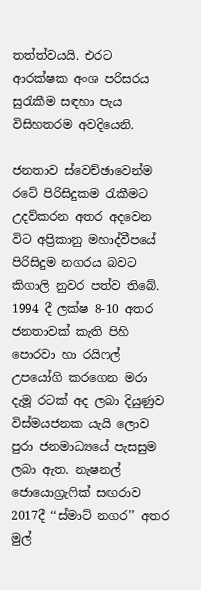තත්ත්වයයි. එරට ආරක්ෂක අංශ පරිසරය සුරැකීම සඳහා පැය විසිහතරම අවදියෙනි.

ජනතාව ස්වෙච්ඡාවෙන්ම රටේ පිරිසිදුකම රැකීමට උදව්කරන අතර අදවෙන විට අප්‍රිකානු මහාද්වීපයේ පිරිසිදුම නගරය බවට කිගාලි නුවර පත්ව තිබේ. 1994 දී ලක්ෂ 8-10 අතර ජනතාවක් කැති පිහි පොරවා හා රයිෆල් උපයෝගි කරගෙන මරා දැමූ රටක් අද ලබා දියුණුව විස්මයජනක යැයි ලොව පුරා ජනමාධ්‍යයේ පැසසුම ලබා ඇත. නැෂනල් ජොයොග්‍රැෆික් සඟරාව 2017දී ‘‘ස්මාට් නගර’’ අතර මුල්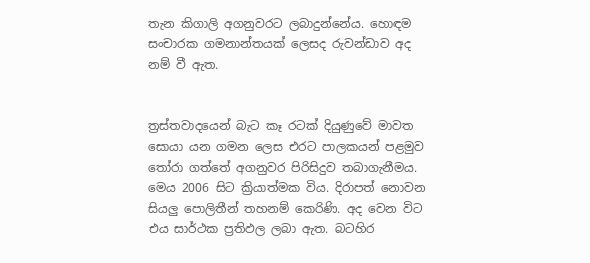තැන කිගාලි අගනුවරට ලබාදුන්නේය. හොඳම සංචාරක ගමනාන්තයක් ලෙසද රුවන්ඩාව අද නම් වී ඇත.


ත්‍රස්තවාදයෙන් බැට කෑ රටක් දියුණුවේ මාවත සොයා යන ගමන ලෙස එරට පාලකයන් පළමුව තෝරා ගත්තේ අගනුවර පිරිසිදුව තබාගැනීමය. මෙය 2006 සිට ක්‍රියාත්මක විය. දිරාපත් නොවන සියලු පොලිතීන් තහනම් කෙරිණි. අද වෙන විට එය සාර්ථක ප්‍රතිඵල ලබා ඇත. බටහිර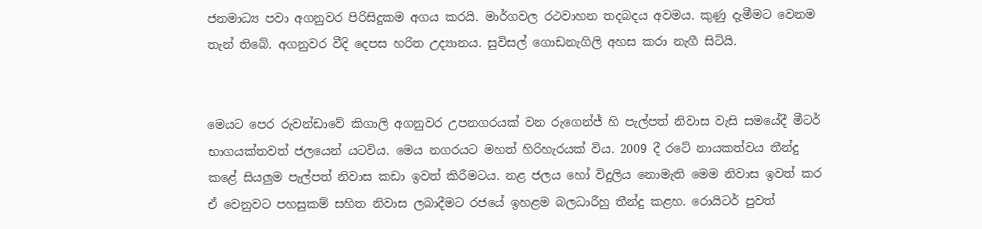ජනමාධ්‍ය පවා අගනුවර පිරිසිදුකම අගය කරයි. මාර්ගවල රථවාහන තදබදය අවමය. කුණු දැමීමට වෙනම තැන් තිබේ. අගනුවර වීදි දෙපස හරිත උද්‍යානය. සුවිසල් ගොඩනැගිලි අහස කරා නැගී සිටියි.


මෙයට පෙර රුවන්ඩාවේ කිගාලි අගනුවර උපනගරයක් වන රුගෙන්ජ් හි පැල්පත් නිවාස වැසි සමයේදී මීටර් භාගයක්තවත් ජලයෙන් යටවිය. මෙය නගරයට මහත් හිරිහැරයක් විය. 2009 දී රටේ නායකත්වය තීන්දු කළේ සියලුම පැල්පත් නිවාස කඩා ඉවත් කිරීමටය. නළ ජලය හෝ විදුලිය නොමැති මෙම නිවාස ඉවත් කර ඒ වෙනුවට පහසුකම් සහිත නිවාස ලබාදීමට රජයේ ඉහළම බලධාරීහු තීන්දු කළහ. රොයිටර් පුවත්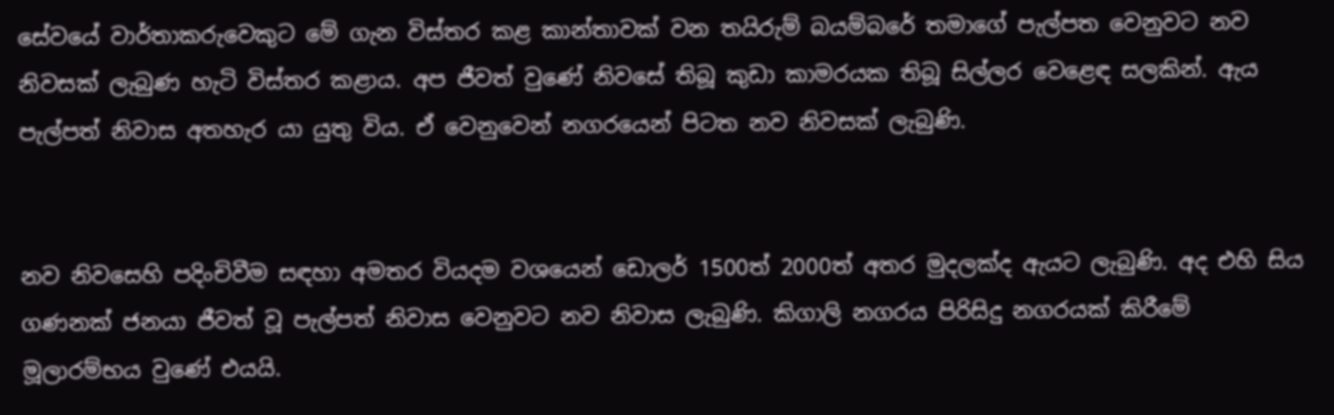සේවයේ වාර්තාකරුවෙකුට මේ ගැන විස්තර කළ කාන්තාවක් වන තයිරුම් බයම්බරේ තමාගේ පැල්පත වෙනුවට නව නිවසක් ලැබුණ හැටි විස්තර කළාය. අප ජීවත් වුණේ නිවසේ තිබූ කුඩා කාමරයක තිබූ සිල්ලර වෙළෙඳ සලකින්. ඇය පැල්පත් නිවාස අතහැර යා යුතු විය. ඒ වෙනුවෙන් නගරයෙන් පිටත නව නිවසක් ලැබුණි.


නව නිවසෙහි පදිංචිවීම සඳහා අමතර වියදම වශයෙන් ඩොලර් 1500ත් 2000ත් අතර මුදලක්ද ඇයට ලැබුණි. අද එහි සිය ගණනක් ජනයා ජීවත් වූ පැල්පත් නිවාස වෙනුවට නව නිවාස ලැබුණි. කිගාලි නගරය පිරිසිදු නගරයක් කිරීමේ මූලාරම්භය වුණේ එයයි.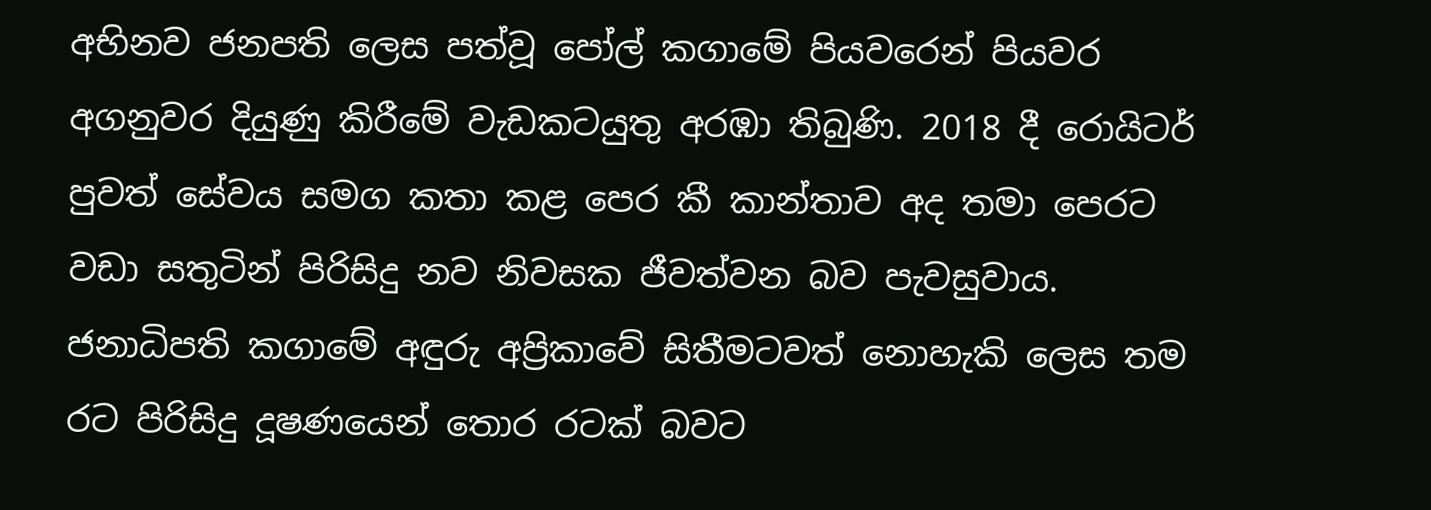අභිනව ජනපති ලෙස පත්වූ පෝල් කගාමේ පියවරෙන් පියවර අගනුවර දියුණු කිරීමේ වැඩකටයුතු අරඹා තිබුණි. 2018 දී රොයිටර් පුවත් සේවය සමග කතා කළ පෙර කී කාන්තාව අද තමා පෙරට වඩා සතුටින් පිරිසිදු නව නිවසක ජීවත්වන බව පැවසුවාය. ජනාධිපති කගාමේ අඳුරු අප්‍රිකාවේ සිතීමටවත් නොහැකි ලෙස තම රට පිරිසිදු දූෂණයෙන් තොර රටක් බවට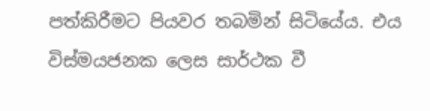පත්කිරීමට පියවර තබමින් සිටියේය. එය විස්මයජනක ලෙස සාර්ථක වී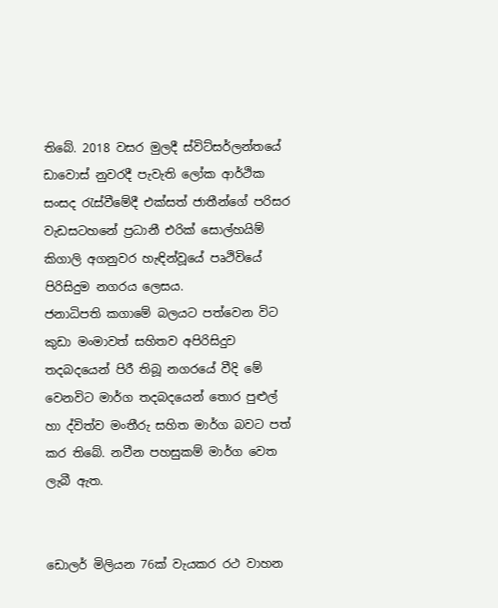තිබේ. 2018 වසර මුලදී ස්විට්සර්ලන්තයේ ඩාවොස් නුවරදී පැවැති ලෝක ආර්ථික සංසද රැස්වීමේදී එක්සත් ජාතීන්ගේ පරිසර වැඩසටහනේ ප්‍රධානී එරික් සොල්හයිම් කිගාලි අගනුවර හැඳින්වූයේ පෘථිවියේ පිරිසිදුම නගරය ලෙසය.
ජනාධිපති කගාමේ බලයට පත්වෙන විට කුඩා මංමාවත් සහිතව අපිරිසිදුව තදබදයෙන් පිරී තිබූ නගරයේ වීදි මේ වෙනවිට මාර්ග තදබදයෙන් තොර පුළුල් හා ද්විත්ව මංතීරු සහිත මාර්ග බවට පත් කර තිබේ. නවීන පහසුකම් මාර්ග වෙත ලැබී ඇත.


ඩොලර් මිලියන 76ක් වැයකර රථ වාහන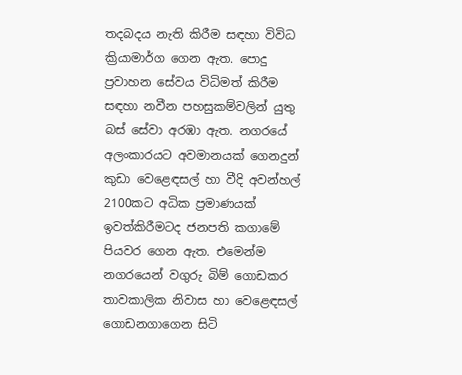තදබදය නැති කිරීම සඳහා විවිධ ක්‍රියාමාර්ග ගෙන ඇත. පොදු ප්‍රවාහන සේවය විධිමත් කිරීම සඳහා නවීන පහසුකම්වලින් යුතු බස් සේවා අරඹා ඇත. නගරයේ අලංකාරයට අවමානයක් ගෙනදුන් කුඩා වෙළෙඳසල් හා වීදි අවන්හල් 2100කට අධික ප්‍රමාණයක් ඉවත්කිරීමටද ජනපති කගාමේ පියවර ගෙන ඇත. එමෙන්ම නගරයෙන් වගුරු බිම් ගොඩකර තාවකාලික නිවාස හා වෙළෙඳසල් ගොඩනගාගෙන සිටි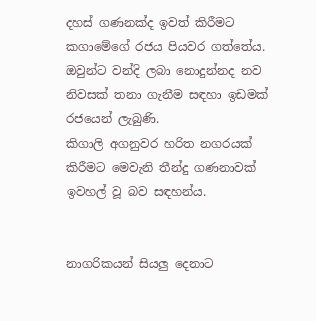දහස් ගණනක්ද ඉවත් කිරීමට කගාමේගේ රජය පියවර ගත්තේය.
ඔවුන්ට වන්දි ලබා නොදුන්නද නව නිවසක් තනා ගැනීම සඳහා ඉඩමක් රජයෙන් ලැබුණි.
කිගාලි අගනුවර හරිත නගරයක් කිරීමට මෙවැනි තීන්දු ගණනාවක් ඉවහල් වූ බව සඳහන්ය.


නාගරිකයන් සියලු දෙනාට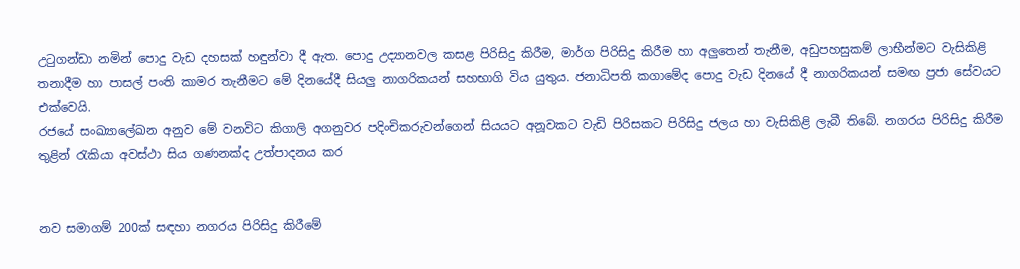උටුගන්ඩා නමින් පොදු වැඩ දහසක් හඳුන්වා දී ඇත. පොදු උද්‍යානවල කසළ පිරිසිදු කිරීම, මාර්ග පිරිසිදු කිරීම හා අලුතෙන් තැනීම, අඩුපහසුකම් ලාභීන්මට වැසිකිළි තනාදීම හා පාසල් පංති කාමර තැනීමට මේ දිනයේදී සියලු නාගරිකයන් සහභාගි විය යුතුය. ජනාධිපති කගාමේද පොදු වැඩ දිනයේ දී නාගරිකයන් සමඟ ප්‍රජා සේවයට එක්වෙයි.
රජයේ සංඛ්‍යාලේඛන අනුව මේ වනවිට කිගාලි අගනුවර පදිංචිකරුවන්ගෙන් සියයට අනූවකට වැඩි පිරිසකට පිරිසිදු ජලය හා වැසිකිළි ලැබී තිබේ. නගරය පිරිසිදු කිරීම තුළින් රැකියා අවස්ථා සිය ගණනක්ද උත්පාදනය කර


නව සමාගම් 200ක් සඳහා නගරය පිරිසිදු කිරීමේ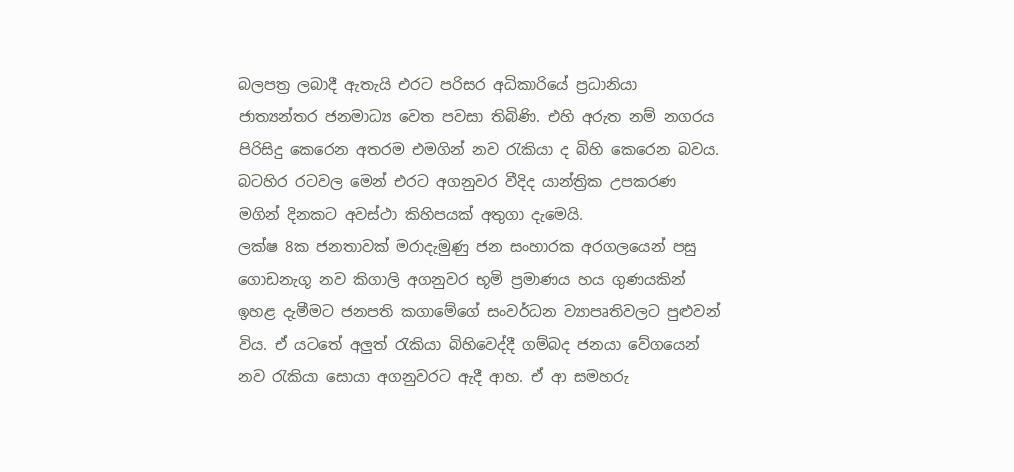බලපත්‍ර ලබාදී ඇතැයි එරට පරිසර අධිකාරියේ ප්‍රධානියා ජාත්‍යන්තර ජනමාධ්‍ය වෙත පවසා තිබිණි. එහි අරුත නම් නගරය පිරිසිදු කෙරෙන අතරම එමගින් නව රැකියා ද බිහි කෙරෙන බවය. බටහිර රටවල මෙන් එරට අගනුවර වීදිද යාන්ත්‍රික උපකරණ මගින් දිනකට අවස්ථා කිහිපයක් අතුගා දැමෙයි.
ලක්ෂ 8ක ජනතාවක් මරාදැමුණු ජන සංහාරක අරගලයෙන් පසු ගොඩනැගූ නව කිගාලි අගනුවර භූමි ප්‍රමාණය හය ගුණයකින් ඉහළ දැමීමට ජනපති කගාමේගේ සංවර්ධන ව්‍යාපෘතිවලට පුළුවන් විය. ඒ යටතේ අලුත් රැකියා බිහිවෙද්දී ගම්බද ජනයා වේගයෙන් නව රැකියා සොයා අගනුවරට ඇදී ආහ. ඒ ආ සමහරු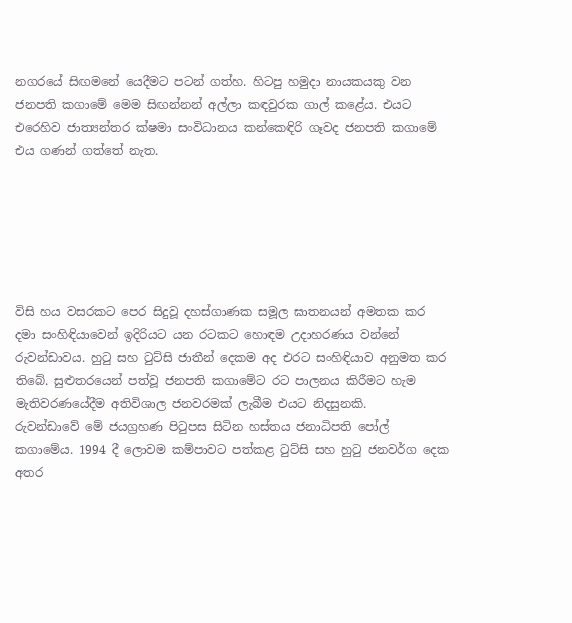නගරයේ සිඟමනේ යෙදීමට පටන් ගත්හ. හිටපු හමුදා නායකයකු වන ජනපති කගාමේ මෙම සිඟන්නන් අල්ලා කඳවුරක ගාල් කළේය. එයට එරෙහිව ජාත්‍යන්තර ක්ෂමා සංවිධානය කන්කෙඳිරි ගෑවද ජනපති කගාමේ එය ගණන් ගත්තේ නැත.






විසි හය වසරකට පෙර සිදුවූ දහස්ගාණක සමූල ඝාතනයන් අමතක කර දමා සංහිඳියාවෙන් ඉදිරියට යන රටකට හොඳම උදාහරණය වන්නේ රුවන්ඩාවය. හුටු සහ ටුට්සි ජාතීන් දෙකම අද එරට සංහිඳියාව අනුමත කර තිබේ. සුළුතරයෙන් පත්වූ ජනපති කගාමේට රට පාලනය කිරීමට හැම මැතිවරණයේදීම අතිවිශාල ජනවරමක් ලැබීම එයට නිදසුනකි.
රුවන්ඩාවේ මේ ජයග්‍රහණ පිටුපස සිටින හස්තය ජනාධිපති පෝල් කගාමේය. 1994 දී ලොවම කම්පාවට පත්කළ ටුට්සි සහ හුටු ජනවර්ග දෙක අතර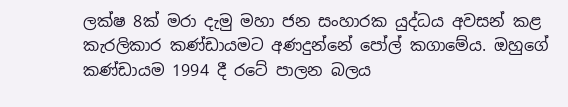ලක්ෂ 8ක් මරා දැමු මහා ජන සංහාරක යුද්ධය අවසන් කළ කැරලිකාර කණ්ඩායමට අණදුන්නේ පෝල් කගාමේය. ඔහුගේ කණ්ඩායම 1994 දී රටේ පාලන බලය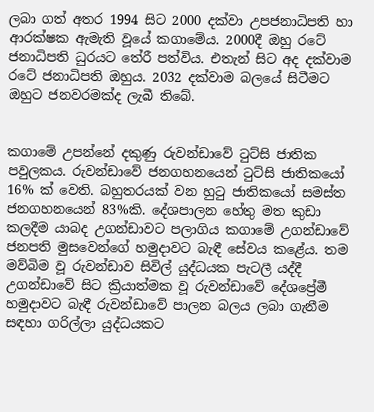ලබා ගත් අතර 1994 සිට 2000 දක්වා උපජනාධිපති හා ආරක්ෂක ඇමැති වූයේ කගාමේය. 2000දී ඔහු රටේ ජනාධිපති ධුරයට තේරී පත්විය. එතැන් සිට අද දක්වාම රටේ ජනාධිපති ඔහුය. 2032 දක්වාම බලයේ සිටීමට ඔහුට ජනවරමක්ද ලැබී තිබේ.


කගාමේ උපන්නේ දකුණු රුවන්ඩාවේ ටුට්සි ජාතික පවුලකය. රුවන්ඩාවේ ජනගහනයෙන් ටුට්සි ජාතිකයෝ 16% ක් වෙති. බහුතරයක් වන හුටු ජාතිකයෝ සමස්ත ජනගහනයෙන් 83%කි. දේශපාලන හේතු මත කුඩා කලදීම යාබද උගන්ඩාවට පලාගිය කගාමේ උගන්ඩාවේ ජනපති මුසවෙන්ගේ හමුදාවට බැඳී සේවය කළේය. තම මව්බිම වූ රුවන්ඩාව සිවිල් යුද්ධයක පැටලී යද්දී උගන්ඩාවේ සිට ක්‍රියාත්මක වූ රුවන්ඩාවේ දේශප්‍රේමී හමුදාවට බැඳී රුවන්ඩාවේ පාලන බලය ලබා ගැනීම සඳහා ගරිල්ලා යුද්ධයකට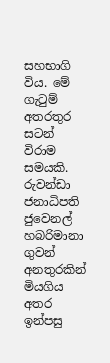සහභාගි විය. මේ ගැටුම් අතරතුර සටන් විරාම සමයකි. රුවන්ඩා ජනාධිපති ජුවෙනල් හබරිමානා ගුවන් අනතුරකින් මියගිය අතර ඉන්පසු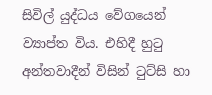සිවිල් යුද්ධය වේගයෙන් ව්‍යාප්ත විය. එහිදී හුටු අන්තවාදීන් විසින් ටුට්සි හා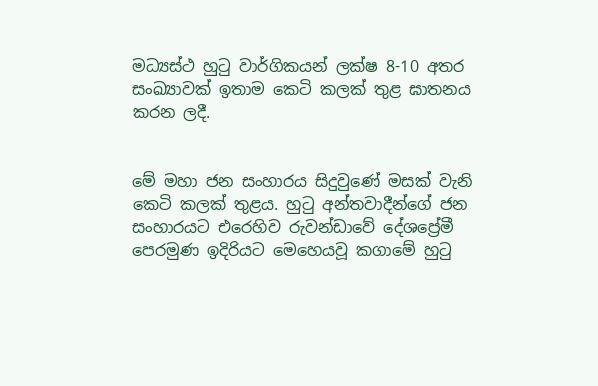මධ්‍යස්ථ හුටු වාර්ගිකයන් ලක්ෂ 8-10 අතර සංඛ්‍යාවක් ඉතාම කෙටි කලක් තුළ ඝාතනය කරන ලදී.


මේ මහා ජන සංහාරය සිදුවුණේ මසක් වැනි කෙටි කලක් තුළය. හුටු අන්තවාදීන්ගේ ජන සංහාරයට එරෙහිව රුවන්ඩාවේ දේශප්‍රේමී පෙරමුණ ඉදිරියට මෙහෙයවූ කගාමේ හුටු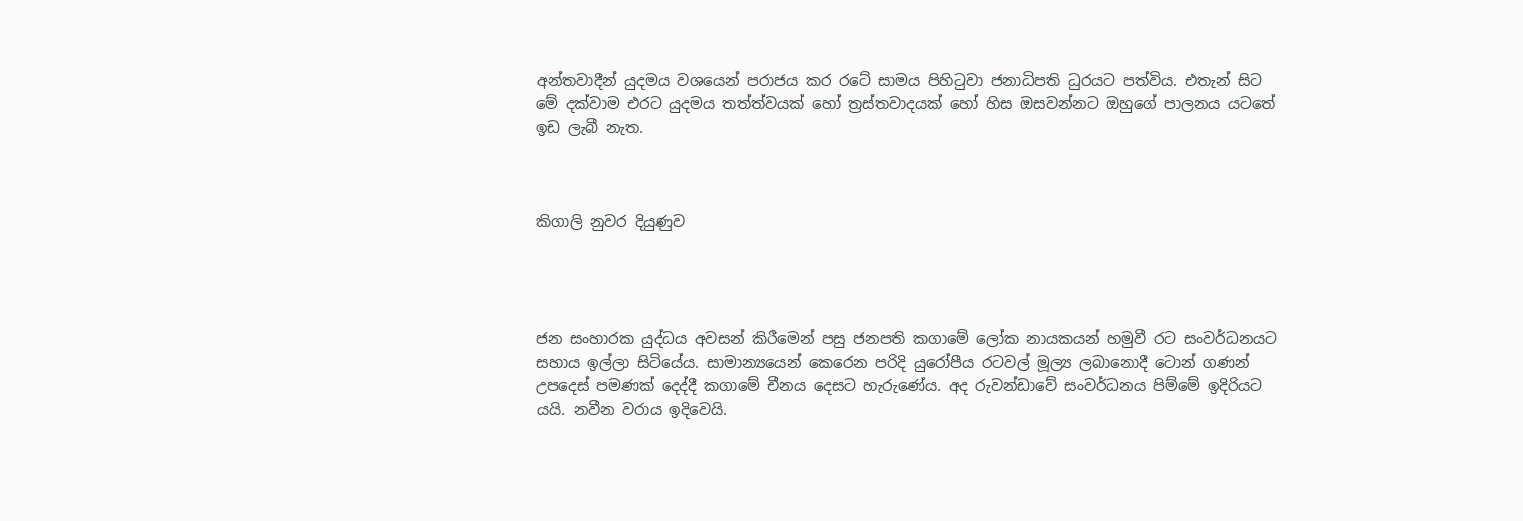අන්තවාදීන් යුදමය වශයෙන් පරාජය කර රටේ සාමය පිහිටුවා ජනාධිපති ධුරයට පත්විය. එතැන් සිට මේ දක්වාම එරට යුදමය තත්ත්වයක් හෝ ත්‍රස්තවාදයක් හෝ හිස ඔසවන්නට ඔහුගේ පාලනය යටතේ ඉඩ ලැබී නැත.



කිගාලි නුවර දියුණුව




ජන සංහාරක යුද්ධය අවසන් කිරීමෙන් පසු ජනපති කගාමේ ලෝක නායකයන් හමුවී රට සංවර්ධනයට සහාය ඉල්ලා සිටියේය. සාමාන්‍යයෙන් කෙරෙන පරිදි යුරෝපීය රටවල් මූල්‍ය ලබානොදී ටොන් ගණන් උපදෙස් පමණක් දෙද්දී කගාමේ චීනය දෙසට හැරුණේය. අද රුවන්ඩාවේ සංවර්ධනය පිම්මේ ඉදිරියට යයි. නවීන වරාය ඉදිවෙයි.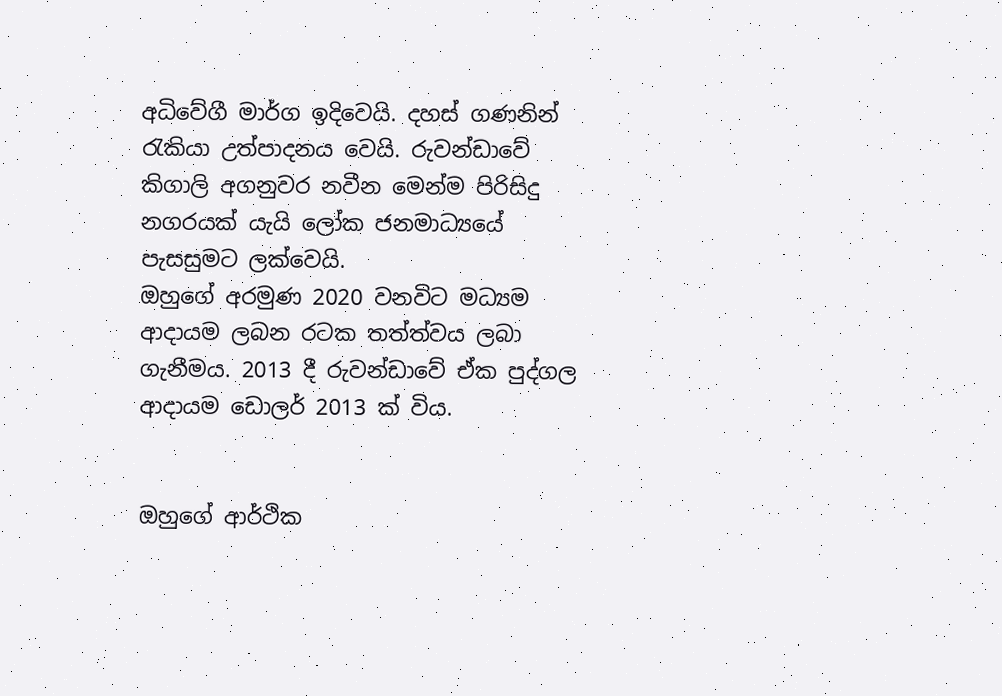අධිවේගී මාර්ග ඉදිවෙයි. දහස් ගණනින් රැකියා උත්පාදනය වෙයි. රුවන්ඩාවේ කිගාලි අගනුවර නවීන මෙන්ම පිරිසිදු නගරයක් යැයි ලෝක ජනමාධ්‍යයේ පැසසුමට ලක්වෙයි.
ඔහුගේ අරමුණ 2020 වනවිට මධ්‍යම ආදායම ලබන රටක තත්ත්වය ලබා ගැනීමය. 2013 දී රුවන්ඩාවේ ඒක පුද්ගල ආදායම ඩොලර් 2013 ක් විය.


ඔහුගේ ආර්ථික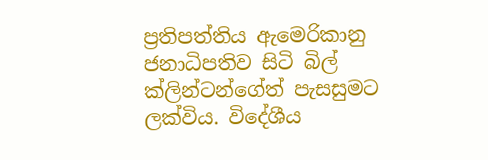ප්‍රතිපත්තිය ඇමෙරිකානු ජනාධිපතිව සිටි බිල් ක්ලින්ටන්ගේත් පැසසුමට ලක්විය. විදේශීය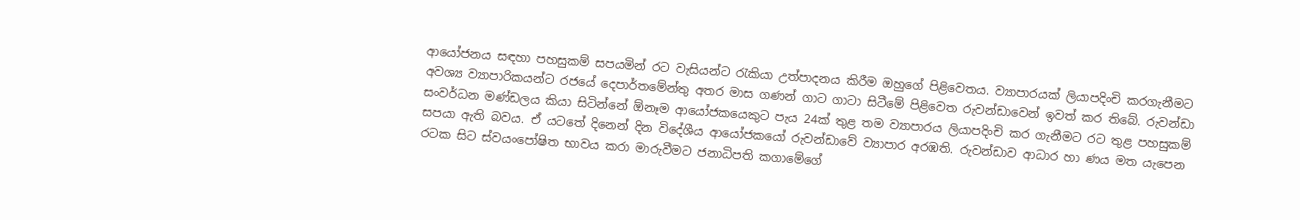ආයෝජනය සඳහා පහසුකම් සපයමින් රට වැසියන්ට රැකියා උත්පාදනය කිරීම ඔහුගේ පිළිවෙතය. ව්‍යාපාරයක් ලියාපදිංචි කරගැනීමට අවශ්‍ය ව්‍යාපාරිකයන්ට රජයේ දෙපාර්තමේන්තු අතර මාස ගණන් ගාට ගාටා සිටීමේ පිළිවෙත රුවන්ඩාවෙන් ඉවත් කර තිබේ. රුවන්ඩා සංවර්ධන මණ්ඩලය කියා සිටින්නේ ඕනෑම ආයෝජකයෙකුට පැය 24ක් තුළ තම ව්‍යාපාරය ලියාපදිංචි කර ගැනීමට රට තුළ පහසුකම් සපයා ඇති බවය. ඒ යටතේ දිනෙන් දින විදේශීය ආයෝජකයෝ රුවන්ඩාවේ ව්‍යාපාර අරඹති. රුවන්ඩාව ආධාර හා ණය මත යැපෙන රටක සිට ස්වයංපෝෂිත භාවය කරා මාරුවීමට ජනාධිපති කගාමේගේ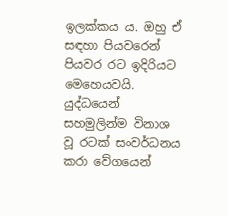ඉලක්කය ය. ඔහු ඒ සඳහා පියවරෙන් පියවර රට ඉදිරියට මෙහෙයවයි. යුද්ධයෙන් සහමුලින්ම විනාශ වූ රටක් සංවර්ධනය කරා වේගයෙන්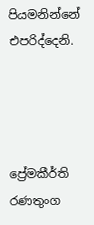පියමනින්නේ එපරිද්දෙනි.




ප්‍රේමකීර්ති රණතුංග